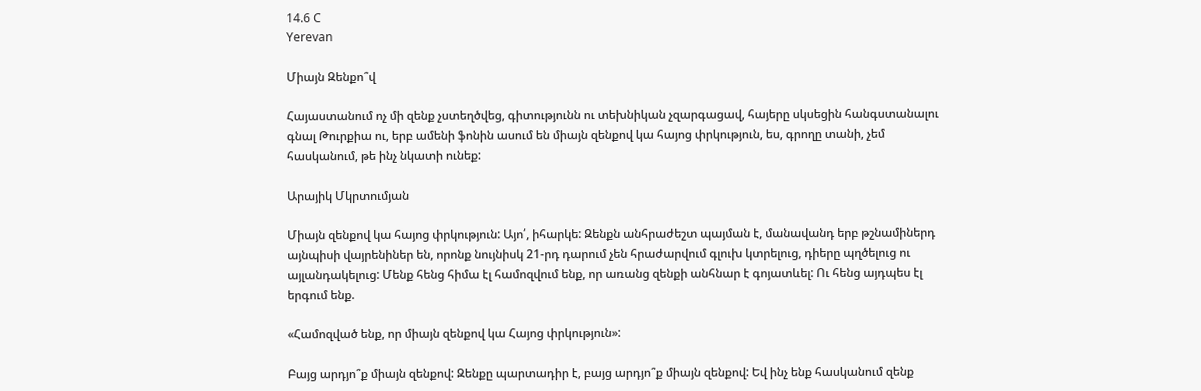14.6 C
Yerevan

Միայն Զենքո՞վ

Հայաստանում ոչ մի զենք չստեղծվեց, գիտությունն ու տեխնիկան չզարգացավ, հայերը սկսեցին հանգստանալու գնալ Թուրքիա ու, երբ ամենի ֆոնին ասում են միայն զենքով կա հայոց փրկություն, ես, գրողը տանի, չեմ հասկանում, թե ինչ նկատի ունեք:

Արայիկ Մկրտումյան

Միայն զենքով կա հայոց փրկություն: Այո՛, իհարկե: Զենքն անհրաժեշտ պայման է, մանավանդ երբ թշնամիներդ այնպիսի վայրենիներ են, որոնք նույնիսկ 21-րդ դարում չեն հրաժարվում գլուխ կտրելուց, դիերը պղծելուց ու այլանդակելուց: Մենք հենց հիմա էլ համոզվում ենք, որ առանց զենքի անհնար է գոյատևել: Ու հենց այդպես էլ երգում ենք.

«Համոզված ենք, որ միայն զենքով կա Հայոց փրկություն»:

Բայց արդյո՞ք միայն զենքով: Զենքը պարտադիր է, բայց արդյո՞ք միայն զենքով: Եվ ինչ ենք հասկանում զենք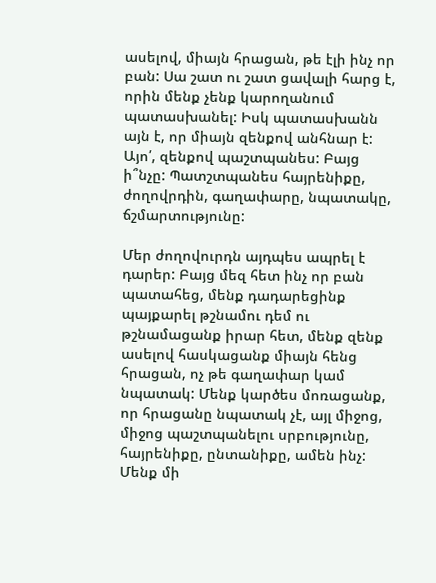ասելով, միայն հրացան, թե էլի ինչ որ բան: Սա շատ ու շատ ցավալի հարց է, որին մենք չենք կարողանում պատասխանել: Իսկ պատասխանն այն է, որ միայն զենքով անհնար է: Այո՛, զենքով պաշտպանես: Բայց ի՞նչը: Պատշտպանես հայրենիքը, ժողովրդին, գաղափարը, նպատակը, ճշմարտությունը:

Մեր ժողովուրդն այդպես ապրել է դարեր: Բայց մեզ հետ ինչ որ բան պատահեց, մենք դադարեցինք պայքարել թշնամու դեմ ու թշնամացանք իրար հետ, մենք զենք ասելով հասկացանք միայն հենց  հրացան, ոչ թե գաղափար կամ նպատակ: Մենք կարծես մոռացանք, որ հրացանը նպատակ չէ, այլ միջոց, միջոց պաշտպանելու սրբությունը, հայրենիքը, ընտանիքը, ամեն ինչ: Մենք մի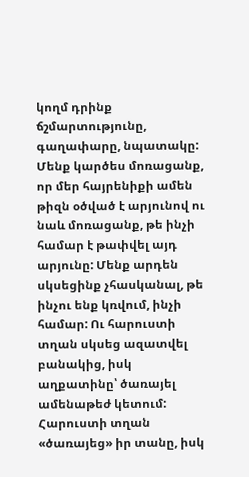կողմ դրինք ճշմարտությունը, գաղափարը, նպատակը: Մենք կարծես մոռացանք, որ մեր հայրենիքի ամեն թիզն օծված է արյունով ու նաև մոռացանք, թե ինչի համար է թափվել այդ արյունը: Մենք արդեն սկսեցինք չհասկանալ, թե ինչու ենք կռվում, ինչի համար: Ու հարուստի տղան սկսեց ազատվել բանակից, իսկ աղքատինը՝ ծառայել ամենաթեժ կետում: Հարուստի տղան «ծառայեց» իր տանը, իսկ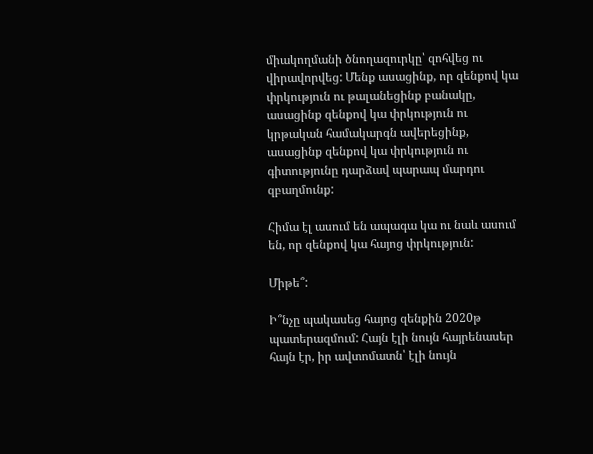միակողմանի ծնողազուրկը՝ զոհվեց ու վիրավորվեց: Մենք ասացինք, որ զենքով կա փրկություն ու թալանեցինք բանակը, ասացինք զենքով կա փրկություն ու կրթական համակարգն ավերեցինք, ասացինք զենքով կա փրկություն ու գիտությունը դարձավ պարապ մարդու զբաղմունք:

Հիմա էլ ասում են ապագա կա ու նաև ասում են, որ զենքով կա հայոց փրկություն:

Միթե՞:

Ի՞նչը պակասեց հայոց զենքին 2020թ պատերազմում: Հայն էլի նույն հայրենասեր հայն էր, իր ավտոմատն՝ էլի նույն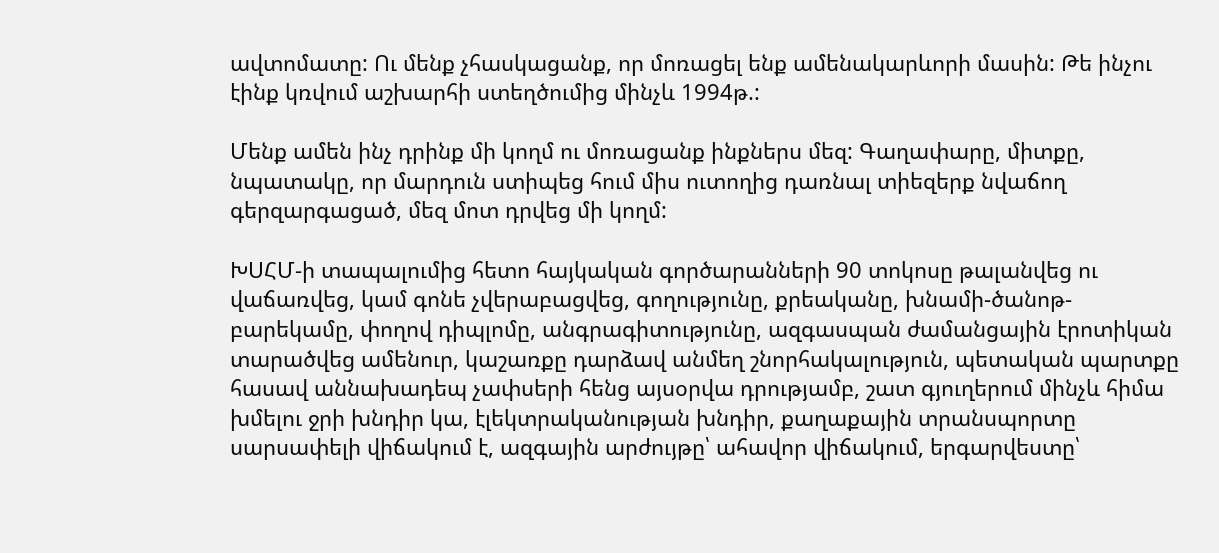ավտոմատը: Ու մենք չհասկացանք, որ մոռացել ենք ամենակարևորի մասին: Թե ինչու էինք կռվում աշխարհի ստեղծումից մինչև 1994թ.:

Մենք ամեն ինչ դրինք մի կողմ ու մոռացանք ինքներս մեզ: Գաղափարը, միտքը, նպատակը, որ մարդուն ստիպեց հում միս ուտողից դառնալ տիեզերք նվաճող գերզարգացած, մեզ մոտ դրվեց մի կողմ:

ԽՍՀՄ‑ի տապալումից հետո հայկական գործարանների 90 տոկոսը թալանվեց ու վաճառվեց, կամ գոնե չվերաբացվեց, գողությունը, քրեականը, խնամի-ծանոթ-բարեկամը, փողով դիպլոմը, անգրագիտությունը, ազգասպան ժամանցային էրոտիկան տարածվեց ամենուր, կաշառքը դարձավ անմեղ շնորհակալություն, պետական պարտքը հասավ աննախադեպ չափսերի հենց այսօրվա դրությամբ, շատ գյուղերում մինչև հիմա խմելու ջրի խնդիր կա, էլեկտրականության խնդիր, քաղաքային տրանսպորտը սարսափելի վիճակում է, ազգային արժույթը՝ ահավոր վիճակում, երգարվեստը՝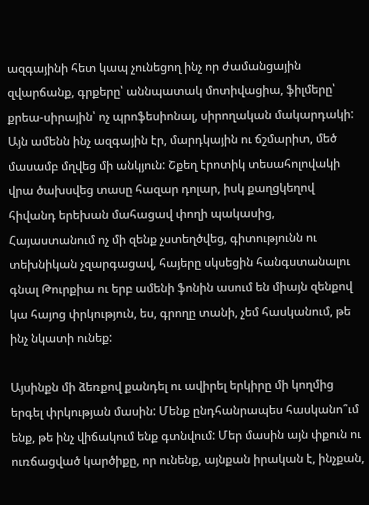ազգայինի հետ կապ չունեցող ինչ որ ժամանցային զվարճանք, գրքերը՝ աննպատակ մոտիվացիա, ֆիլմերը՝ քրեա-սիրային՝ ոչ պրոֆեսիոնալ, սիրողական մակարդակի: Այն ամենն ինչ ազգային էր, մարդկային ու ճշմարիտ, մեծ մասամբ մղվեց մի անկյուն: Շքեղ էրոտիկ տեսահոլովակի վրա ծախսվեց տասը հազար դոլար, իսկ քաղցկեղով հիվանդ երեխան մահացավ փողի պակասից, Հայաստանում ոչ մի զենք չստեղծվեց, գիտությունն ու տեխնիկան չզարգացավ, հայերը սկսեցին հանգստանալու գնալ Թուրքիա ու երբ ամենի ֆոնին ասում են միայն զենքով կա հայոց փրկություն, ես, գրողը տանի, չեմ հասկանում, թե ինչ նկատի ունեք:

Այսինքն մի ձեռքով քանդել ու ավիրել երկիրը մի կողմից երգել փրկության մասին: Մենք ընդհանրապես հասկանո՞ւմ ենք, թե ինչ վիճակում ենք գտնվում: Մեր մասին այն փքուն ու ուռճացված կարծիքը, որ ունենք, այնքան իրական է, ինչքան,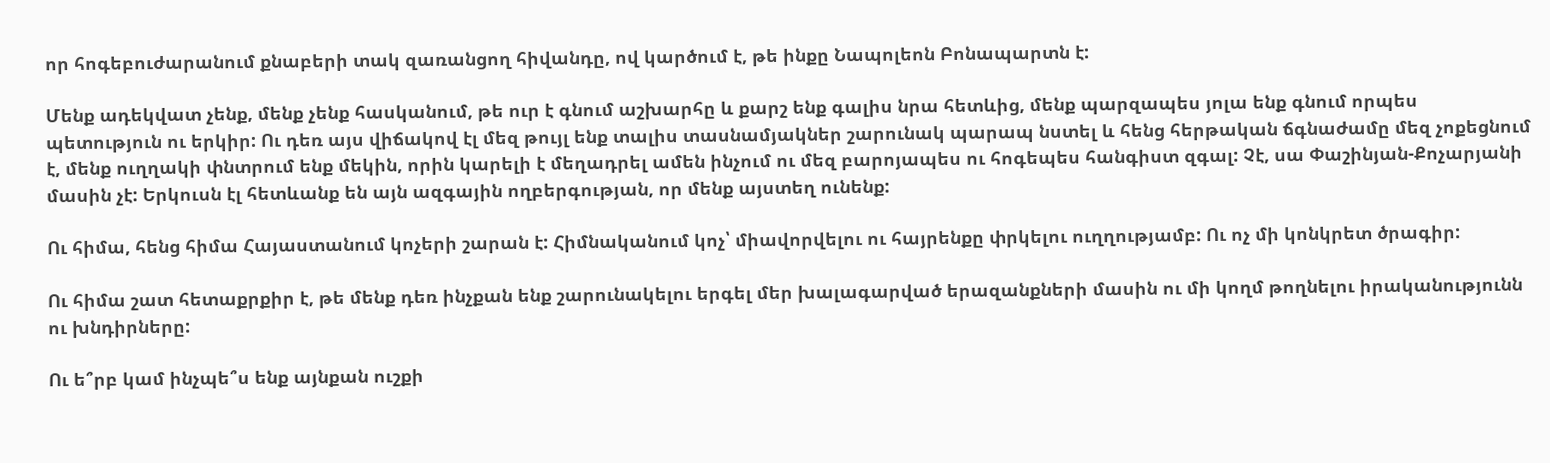որ հոգեբուժարանում քնաբերի տակ զառանցող հիվանդը, ով կարծում է, թե ինքը Նապոլեոն Բոնապարտն է:

Մենք ադեկվատ չենք, մենք չենք հասկանում, թե ուր է գնում աշխարհը և քարշ ենք գալիս նրա հետևից, մենք պարզապես յոլա ենք գնում որպես պետություն ու երկիր: Ու դեռ այս վիճակով էլ մեզ թույլ ենք տալիս տասնամյակներ շարունակ պարապ նստել և հենց հերթական ճգնաժամը մեզ չոքեցնում է, մենք ուղղակի փնտրում ենք մեկին, որին կարելի է մեղադրել ամեն ինչում ու մեզ բարոյապես ու հոգեպես հանգիստ զգալ: Չէ, սա Փաշինյան-Քոչարյանի մասին չէ: Երկուսն էլ հետևանք են այն ազգային ողբերգության, որ մենք այստեղ ունենք:

Ու հիմա, հենց հիմա Հայաստանում կոչերի շարան է: Հիմնականում կոչ՝ միավորվելու ու հայրենքը փրկելու ուղղությամբ: Ու ոչ մի կոնկրետ ծրագիր:

Ու հիմա շատ հետաքրքիր է, թե մենք դեռ ինչքան ենք շարունակելու երգել մեր խալագարված երազանքների մասին ու մի կողմ թողնելու իրականությունն ու խնդիրները:

Ու ե՞րբ կամ ինչպե՞ս ենք այնքան ուշքի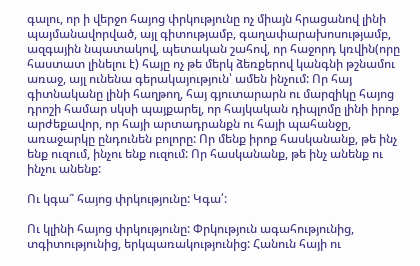գալու, որ ի վերջո հայոց փրկությունը ոչ միայն հրացանով լինի պայմանավորված, այլ գիտությամբ, գաղափարախոսությամբ, ազգային նպատակով, պետական շահով, որ հաջորդ կռվին(որը հաստատ լինելու է) հայը ոչ թե մերկ ձեռքերով կանգնի թշնամու առաջ, այլ ունենա գերակայություն՝ ամեն ինչում: Որ հայ գիտնականը լինի հաղթող, հայ գյուտարարն ու մարզիկը հայոց դրոշի համար սկսի պայքարել, որ հայկական դիպլոմը լինի իրոք արժեքավոր, որ հայի արտադրանքն ու հայի պահանջը, առաջարկը ընդունեն բոլորը: Որ մենք իրոք հասկանանք, թե ինչ ենք ուզում, ինչու ենք ուզում: Որ հասկանանք, թե ինչ անենք ու ինչու անենք:

Ու կգա՞ հայոց փրկությունը: Կգա՛:

Ու կլինի հայոց փրկությունը: Փրկություն ագահությունից, տգիտությունից, երկպառակությունից: Հանուն հայի ու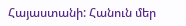Հայաստանի: Հանուն մեր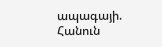ապագայի. Հանուն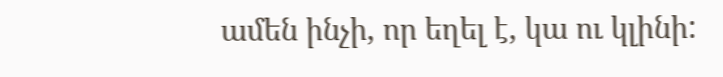ամեն ինչի, որ եղել է, կա ու կլինի: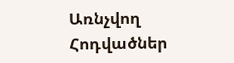Առնչվող Հոդվածներ